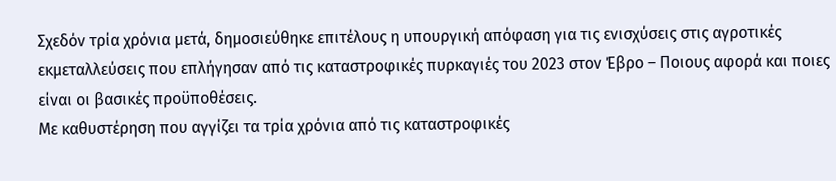Σχεδόν τρία χρόνια μετά, δημοσιεύθηκε επιτέλους η υπουργική απόφαση για τις ενισχύσεις στις αγροτικές εκμεταλλεύσεις που επλήγησαν από τις καταστροφικές πυρκαγιές του 2023 στον Έβρο – Ποιους αφορά και ποιες είναι οι βασικές προϋποθέσεις.
Με καθυστέρηση που αγγίζει τα τρία χρόνια από τις καταστροφικές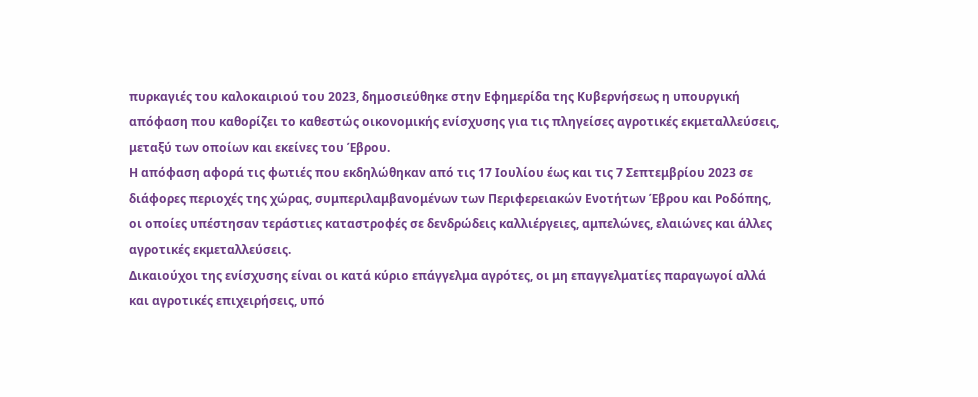πυρκαγιές του καλοκαιριού του 2023, δημοσιεύθηκε στην Εφημερίδα της Κυβερνήσεως η υπουργική απόφαση που καθορίζει το καθεστώς οικονομικής ενίσχυσης για τις πληγείσες αγροτικές εκμεταλλεύσεις, μεταξύ των οποίων και εκείνες του Έβρου.
Η απόφαση αφορά τις φωτιές που εκδηλώθηκαν από τις 17 Ιουλίου έως και τις 7 Σεπτεμβρίου 2023 σε διάφορες περιοχές της χώρας, συμπεριλαμβανομένων των Περιφερειακών Ενοτήτων Έβρου και Ροδόπης, οι οποίες υπέστησαν τεράστιες καταστροφές σε δενδρώδεις καλλιέργειες, αμπελώνες, ελαιώνες και άλλες αγροτικές εκμεταλλεύσεις.
Δικαιούχοι της ενίσχυσης είναι οι κατά κύριο επάγγελμα αγρότες, οι μη επαγγελματίες παραγωγοί αλλά και αγροτικές επιχειρήσεις, υπό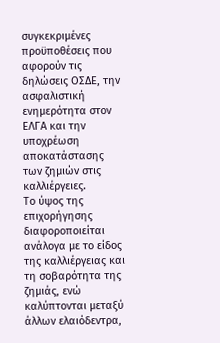συγκεκριμένες προϋποθέσεις που αφορούν τις δηλώσεις ΟΣΔΕ, την ασφαλιστική ενημερότητα στον ΕΛΓΑ και την υποχρέωση αποκατάστασης των ζημιών στις καλλιέργειες.
Το ύψος της επιχορήγησης διαφοροποιείται ανάλογα με το είδος της καλλιέργειας και τη σοβαρότητα της ζημιάς, ενώ καλύπτονται μεταξύ άλλων ελαιόδεντρα,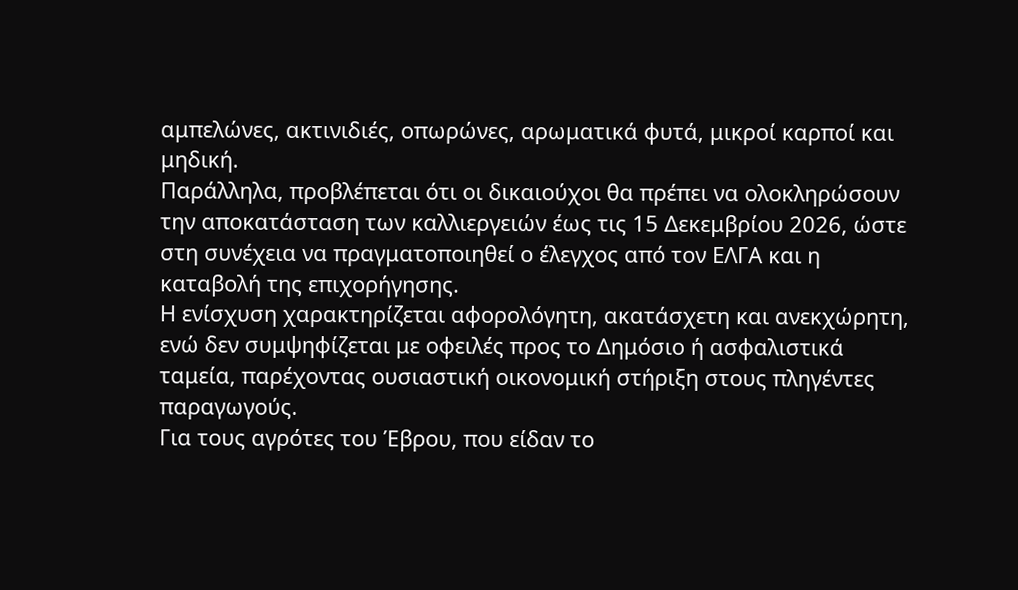αμπελώνες, ακτινιδιές, οπωρώνες, αρωματικά φυτά, μικροί καρποί και μηδική.
Παράλληλα, προβλέπεται ότι οι δικαιούχοι θα πρέπει να ολοκληρώσουν την αποκατάσταση των καλλιεργειών έως τις 15 Δεκεμβρίου 2026, ώστε στη συνέχεια να πραγματοποιηθεί ο έλεγχος από τον ΕΛΓΑ και η καταβολή της επιχορήγησης.
Η ενίσχυση χαρακτηρίζεται αφορολόγητη, ακατάσχετη και ανεκχώρητη, ενώ δεν συμψηφίζεται με οφειλές προς το Δημόσιο ή ασφαλιστικά ταμεία, παρέχοντας ουσιαστική οικονομική στήριξη στους πληγέντες παραγωγούς.
Για τους αγρότες του Έβρου, που είδαν το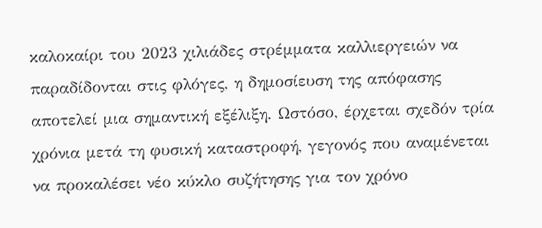καλοκαίρι του 2023 χιλιάδες στρέμματα καλλιεργειών να παραδίδονται στις φλόγες, η δημοσίευση της απόφασης αποτελεί μια σημαντική εξέλιξη. Ωστόσο, έρχεται σχεδόν τρία χρόνια μετά τη φυσική καταστροφή, γεγονός που αναμένεται να προκαλέσει νέο κύκλο συζήτησης για τον χρόνο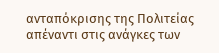ανταπόκρισης της Πολιτείας απέναντι στις ανάγκες των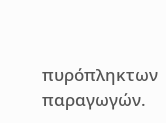πυρόπληκτων παραγωγών.